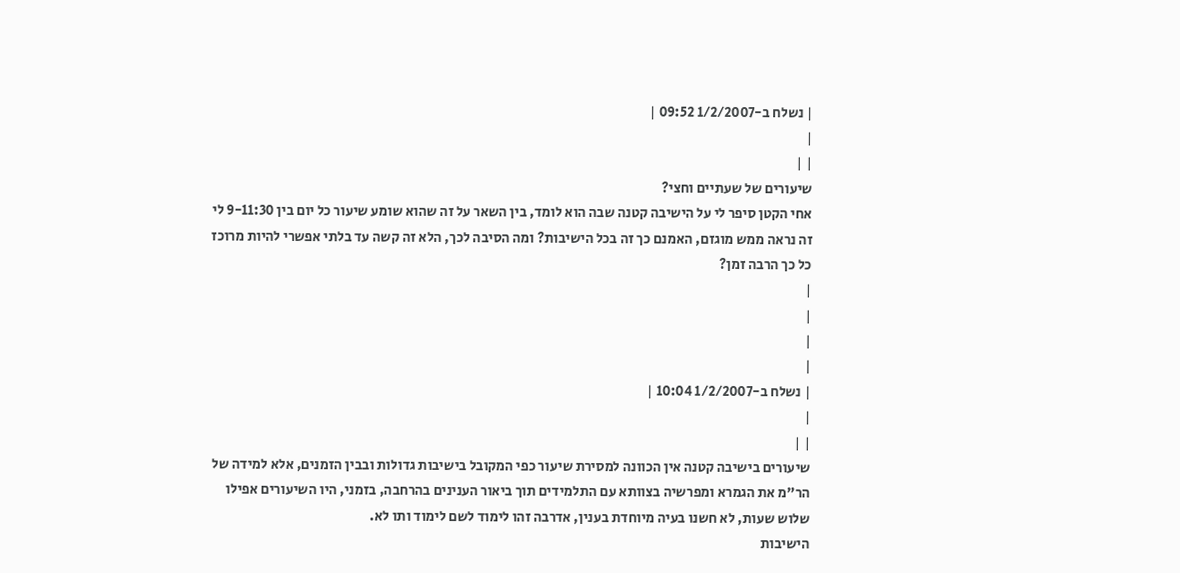| נשלח ב-1/2/2007 09:52 |
|
| |
שיעורים של שעתיים וחצי?
אחי הקטן סיפר לי על הישיבה קטנה שבה הוא לומד, בין השאר על זה שהוא שומע שיעור כל יום בין 9-11:30 לי זה נראה ממש מוגזם, האמנם כך זה בכל הישיבות? ומה הסיבה לכך, הלא זה קשה עד בלתי אפשרי להיות מרוכז כל כך הרבה זמן?
|
|
|
|
| נשלח ב-1/2/2007 10:04 |
|
| |
שיעורים בישיבה קטנה אין הכוונה למסירת שיעור כפי המקובל בישיבות גדולות ובבין הזמנים, אלא למידה של הר"מ את הגמרא ומפרשיה בצוותא עם התלמידים תוך ביאור הענינים בהרחבה, בזמני, היו השיעורים אפילו שלוש שעות, לא חשנו בעיה מיוחדת בענין, אדרבה זהו לימוד לשם לימוד ותו לא.
הישיבות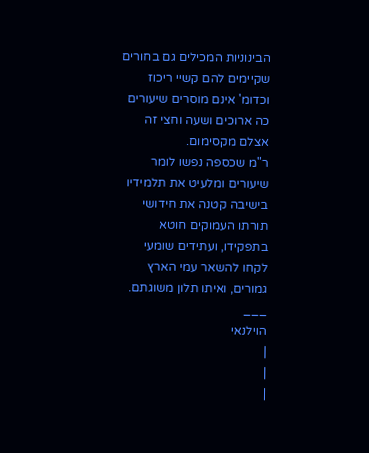הבינוניות המכילים גם בחורים שקיימים להם קשיי ריכוז וכדומ' אינם מוסרים שיעורים כה ארוכים ושעה וחצי זה אצלם מקסימום.
ר"מ שכספה נפשו לומר שיעורים ומלעיט את תלמידיו בישיבה קטנה את חידושי תורתו העמוקים חוטא בתפקידו, ועתידים שומעי לקחו להשאר עמי הארץ גמורים, ואיתו תלון משוגתם.
___
הוילנאי
|
|
|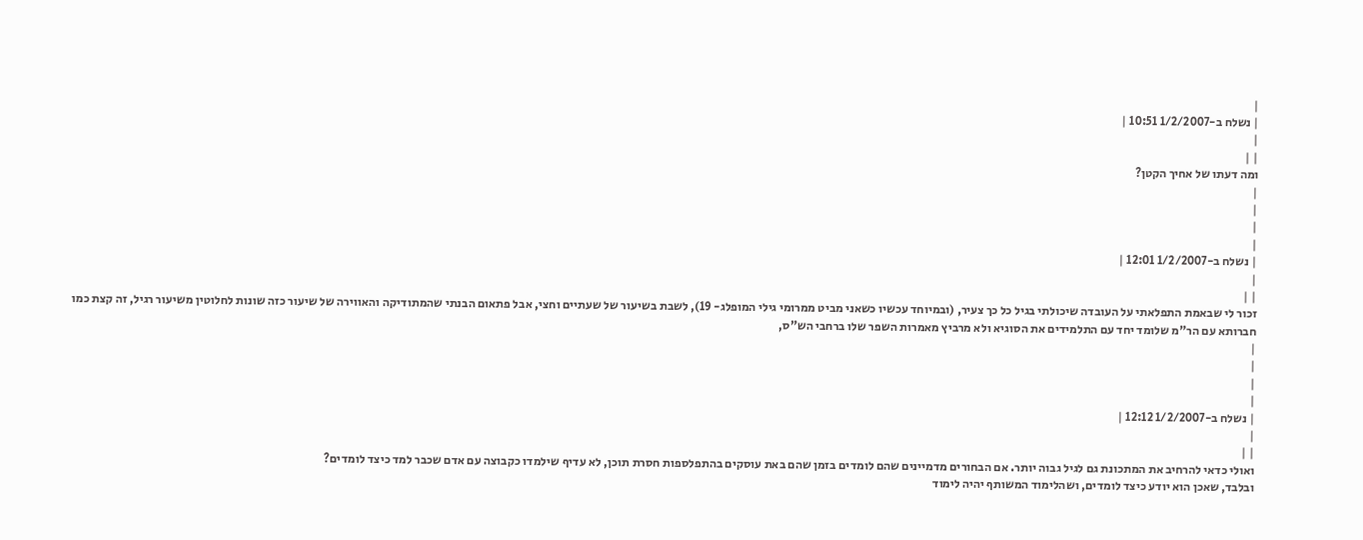|
| נשלח ב-1/2/2007 10:51 |
|
| |
ומה דעתו של אחיך הקטן?
|
|
|
|
| נשלח ב-1/2/2007 12:01 |
|
| |
זכור לי שבאמת התפלאתי על העובדה שיכולתי בגיל כל כך צעיר, (ובמיוחד עכשיו כשאני מביט ממרומי גילי המופלג- 19), לשבת בשיעור של שעתיים וחצי, אבל פתאום הבנתי שהמתודיקה והאווירה של שיעור כזה שונות לחלוטין משיעור רגיל, זה קצת כמו חברותא עם הר"מ שלומד יחד עם התלמידים את הסוגיא ולא מרביץ מאמרות השפר שלו ברחבי הש"ס,
|
|
|
|
| נשלח ב-1/2/2007 12:12 |
|
| |
ואולי כדאי להרחיב את המתכונת גם לגיל גבוה יותר. אם הבחורים מדמיינים שהם לומדים בזמן שהם באת עוסקים בהתפלספות חסרת תוכן, לא עדיף שילמדו כקבוצה עם אדם שכבר למד כיצד לומדים?
ובלבד, שאכן הוא יודע כיצד לומדים, ושהלימוד המשותף יהיה לימוד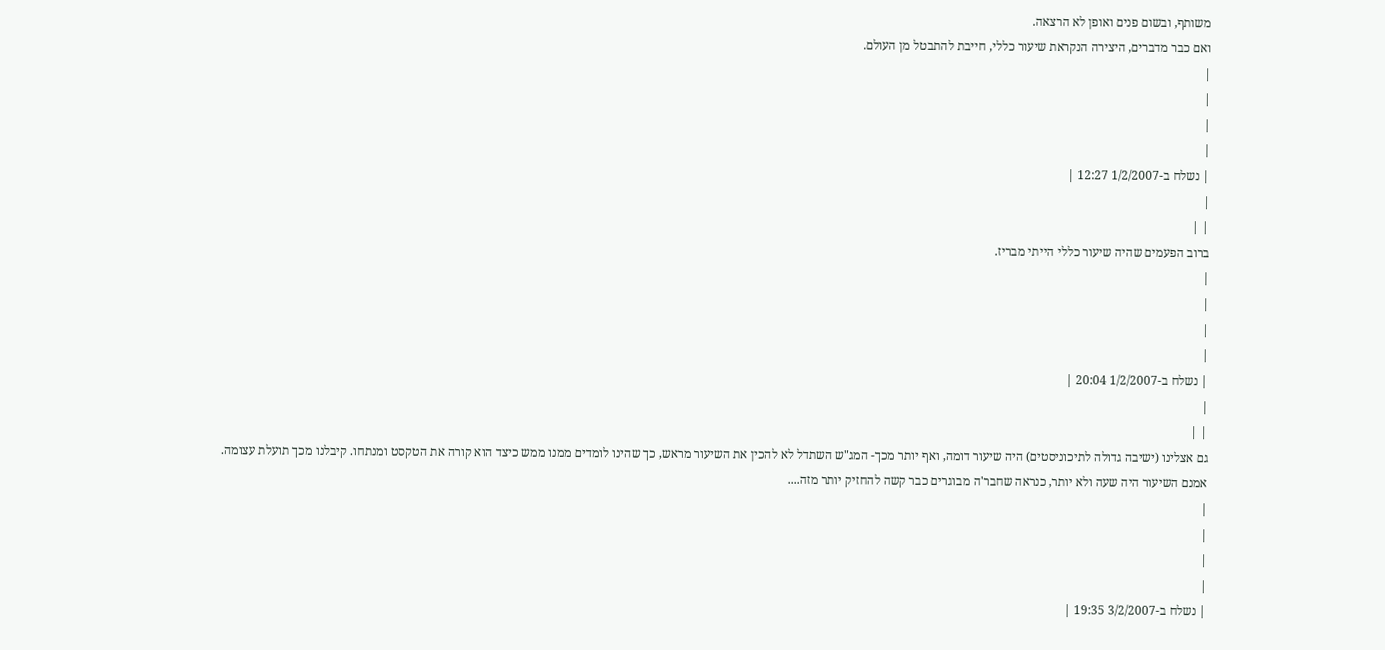משותף, ובשום פנים ואופן לא הרצאה.
ואם כבר מדברים, היצירה הנקראת שיעור כללי, חייבת להתבטל מן העולם.
|
|
|
|
| נשלח ב-1/2/2007 12:27 |
|
| |
ברוב הפעמים שהיה שיעור כללי הייתי מבריז.
|
|
|
|
| נשלח ב-1/2/2007 20:04 |
|
| |
גם אצלינו (ישיבה גדולה לתיכוניסטים) היה שיעור דומה, ואף יותר מכך- המג"ש השתדל לא להכין את השיעור מראש, כך שהינו לומדים ממנו ממש כיצד הוא קורה את הטקסט ומנתחו. קיבלנו מכך תועלת עצומה.
אמנם השיעור היה שעה ולא יותר, כנראה שחבר'ה מבוגרים כבר קשה להחזיק יותר מזה....
|
|
|
|
| נשלח ב-3/2/2007 19:35 |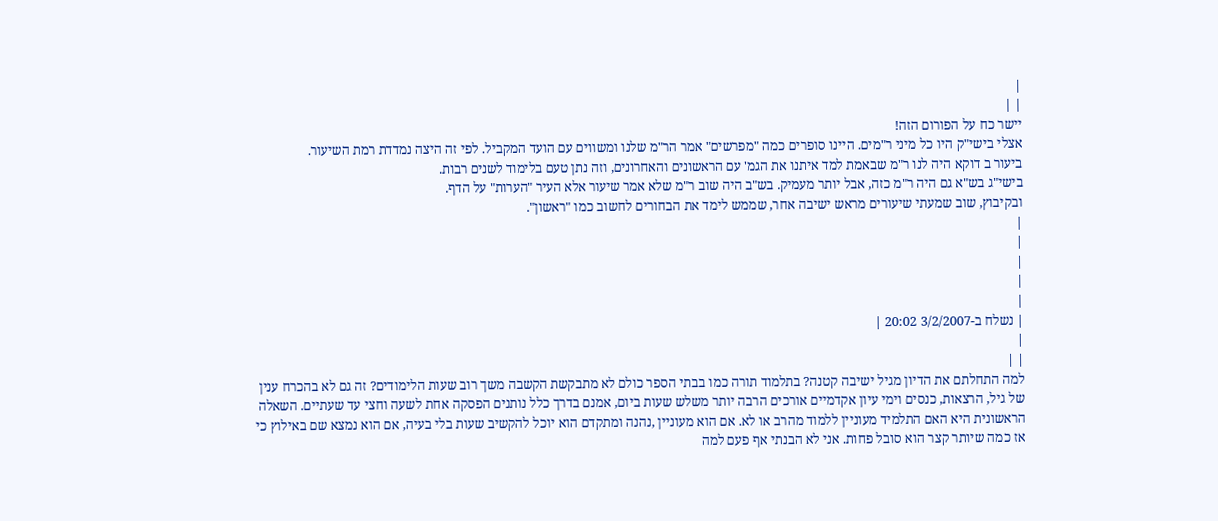|
| |
יישר כח על הפורום הזה!
אצלי בישי"ק היו כל מיני ר"מים. היינו סופרים כמה "מפרשים" אמר הר"מ שלנו ומשווים עם הועד המקביל. לפי זה היצה נמדדת רמת השיעור.
ביעור ב דוקא היה לנו ר"מ שבאמת למד איתנו את הגמ' עם הראשונים והאחרונים, וזה נתן טעם בלימוד לשנים רבות.
בישי"ג בש"א גם היה ר"מ כזה, אבל יותר מעמיק. בש"ב היה שוב ר"מ שלא אמר שיעור אלא העיר "הערות" על הדף.
ובקיבוץ, שוב שמעתי שיעורים מראש ישיבה אחר, שממש לימד את הבחורים לחשוב כמו "ראשון".
|
|
|
|
|
| נשלח ב-3/2/2007 20:02 |
|
| |
למה התחלתם את הדיון מגיל ישיבה קטנה? בתלמוד תורה כמו בבתי הספר כולם לא מתבקשת הקשבה משך רוב שעות הלימודים? זה גם לא בהכרח ענין של גיל, הרצאות, כנסים וימי עיון אקדמיים אורכים הרבה יותר משלש שעות ביום, אמנם בדרך כלל נותנים הפסקה אחת לשעה וחצי עד שעתיים. השאלה הראשונית היא האם התלמיד מעוניין ללמוד מהרב או לא. אם הוא מעוניין ,נהנה ומתקדם הוא יוכל להקשיב שעות בלי בעיה, אם הוא נמצא שם באילוץ כי אז כמה שיותר קצר הוא סובל פחות. אני לא הבנתי אף פעם למה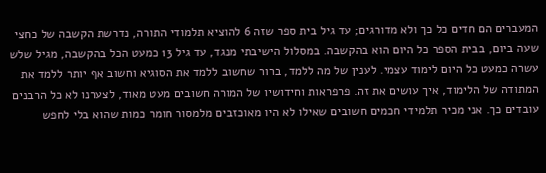המעברים הם חדים כל כך ולא מדורגים; עד גיל בית ספר שזה 6 להוציא תלמודי התורה, נדרשת הקשבה של כחצי שעה ביום, בבית הספר כל היום הוא בהקשבה. במסלול הישיבתי מנגד, עד גיל 13 כמעט הכל בהקשבה, מגיל שלש עשרה כמעט כל היום לימוד עצמי. לענין של מה ללמד, ברור שחשוב ללמד את הסוגיא וחשוב אף יותר ללמד את המתודה של הלימוד, איך עושים את זה. פרפראות וחידושיו של המורה חשובים מעט מאוד, לצערנו לא כל הרבנים עובדים כך. אני מכיר תלמידי חכמים חשובים שאילו לא היו מאוכזבים מלמסור חומר כמות שהוא בלי לחפש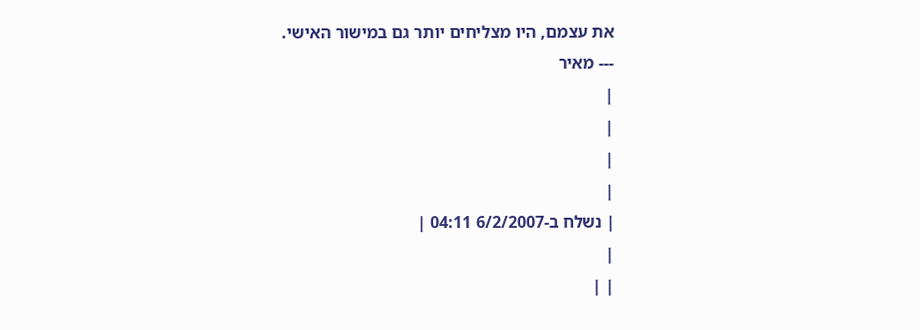את עצמם, היו מצליחים יותר גם במישור האישי.
--- מאיר
|
|
|
|
| נשלח ב-6/2/2007 04:11 |
|
| |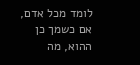לומד מכל אדם, אם כשמך כן ההוא, מה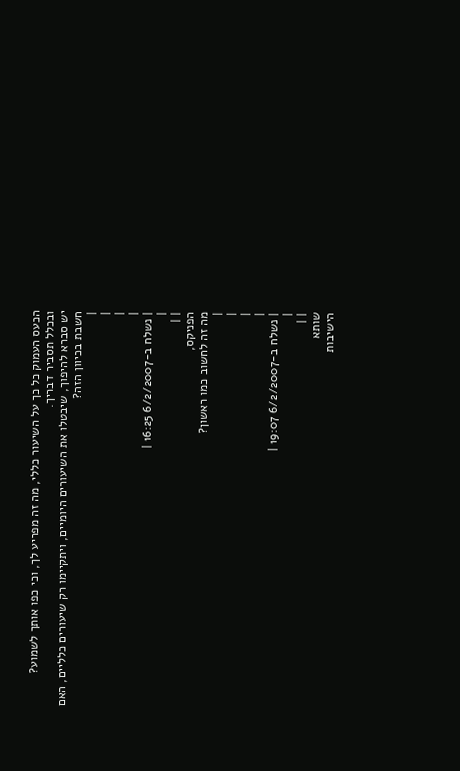הכעס העמוק כל כך על השיעור כללי, מה זה מפריע לך, וכי כפו אותך לשמוע?
ובכלל תסביר דבריך.
יש סברא להיפוך, שיבטלו את השיעורים היומיים, ויתקיימו רק שיעורים כלליים, האם חשבת בכיוון הזה?
|
|
|
|
| נשלח ב-6/2/2007 16:25 |
|
| |
הפניקס,
מה זה לחשוב כמו ראשון?
|
|
|
|
| נשלח ב-6/2/2007 19:07 |
|
| |
שותא
הישיבות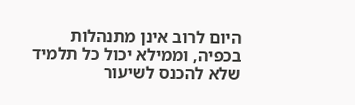היום לרוב אינן מתנהלות בכפיה, וממילא יכול כל תלמיד שלא להכנס לשיעור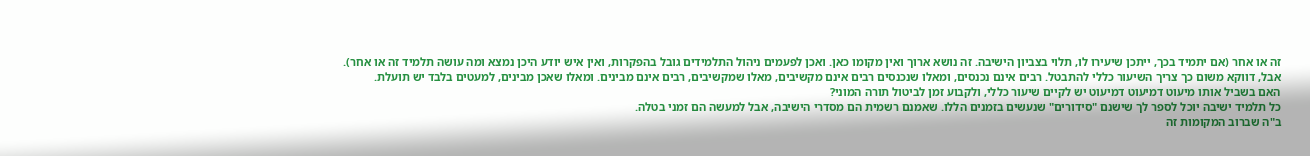זה או אחר (אם יתמיד בכך, ייתכן שיעירו לו, תלוי בצביון הישיבה. זה נושא ארוך ואין מקומו כאן. ואכן לפעמים ניהול התלמידים גובל בהפקרות, ואין איש יודע היכן נמצא ומה עושה תלמיד זה או אחר).
אבל, דווקא משום כך צריך השיעור כללי להתבטל. רבים אינם נכנסים, ומאלו שנכנסים רבים אינם מקשיבים, מאלו שמקשיבים, רבים אינם מבינים. ומאלו שאכן מבינים, למעטים בלבד יש תועלת.
האם בשביל אותו מיעוט דמיעוט דמיעוט יש לקיים שיעור כללי, ולקבוע זמן לביטול תורה המוני?
כל תלמיד ישיבה יוכל לספר לך שישנם "סידורים" שנעשים בזמנים הללו. שאמנם רשמית הם מסדרי הישיבה, אבל למעשה הם זמני בטלה.
ב"ה שברוב המקומות זה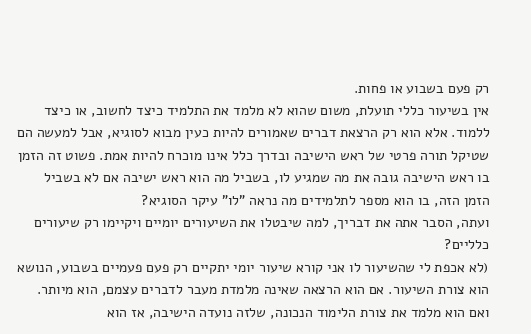רק פעם בשבוע או פחות.
אין בשיעור כללי תועלת, משום שהוא לא מלמד את התלמיד כיצד לחשוב, או כיצד ללמוד. אלא הוא רק הרצאת דברים שאמורים להיות כעין מבוא לסוגיא, אבל למעשה הם שטיקל תורה פרטי של ראש הישיבה ובדרך כלל אינו מוכרח להיות אמת. פשוט זה הזמן בו ראש הישיבה גובה את מה שמגיע לו, בשביל מה הוא ראש ישיבה אם לא בשביל הזמן הזה, בו הוא מספר לתלמידים מה נראה "לו" עיקר הסוגיא?
ועתה, הסבר אתה את דבריך, למה שיבטלו את השיעורים יומיים ויקיימו רק שיעורים כלליים?
(לא אכפת לי שהשיעור לו אני קורא שיעור יומי יתקיים רק פעם פעמיים בשבוע, הנושא הוא צורת השיעור. אם הוא הרצאה שאינה מלמדת מעבר לדברים עצמם, הוא מיותר. ואם הוא מלמד את צורת הלימוד הנכונה, שלזה נועדה הישיבה, אז הוא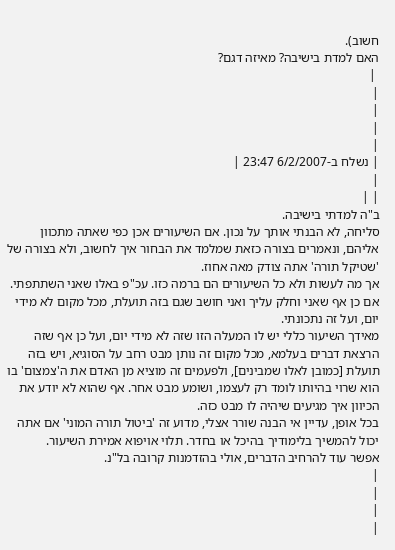חשוב).
האם למדת בישיבה? מאיזה דגם?
 |
|
|
|
|
| נשלח ב-6/2/2007 23:47 |
|
| |
ב"ה למדתי בישיבה.
סליחה, לא הבנתי אותך על נכון. אם השיעורים אכן כפי שאתה מתכוון אליהם, ונאמרים בצורה כזאת שמלמד את הבחור איך לחשוב, ולא בצורה של 'שטיקל תורה' אתה צודק מאה אחוז.
אך מה לעשות ולא כל השיעורים הם ברמה כזו. עכ"פ באלו שאני השתתפתי. אם כן אף שאני וחלק עליך ואני חושב שגם בזה תועלת, מכל מקום לא מידי יום, ועל זה נתכונתי.
מאידך השיעור כללי יש לו המעלה הזו שזה לא מידי יום, ועל כן אף שזה הרצאת דברים בעלמא, מכל מקום זה נותן מבט רחב על הסוגיא, ויש בזה תועלת [כמובן לאלו שמבינים], ולפעמים זה מוציא מן האדם את ה'צמצום' בו הוא שרוי בהיותו לומד רק לעצמו, ושומע מבט אחר. אף שהוא לא יודע את הכיוון איך מגיעים שיהיה לו מבט כזה.
בכל אופן, עדיין אי הבנה שורר אצלי, מדוע זה 'ביטול תורה המוני' אם אתה יכול להמשיך בלימודיך בהיכל או בחדר. תלוי אויפוא אמירת השיעור.
אפשר עוד להרחיב הדברים, אולי בהזדמנות קרובה בל"נ.
|
|
|
|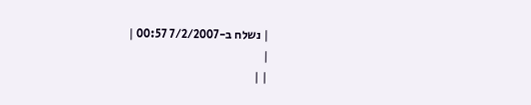| נשלח ב-7/2/2007 00:57 |
|
| |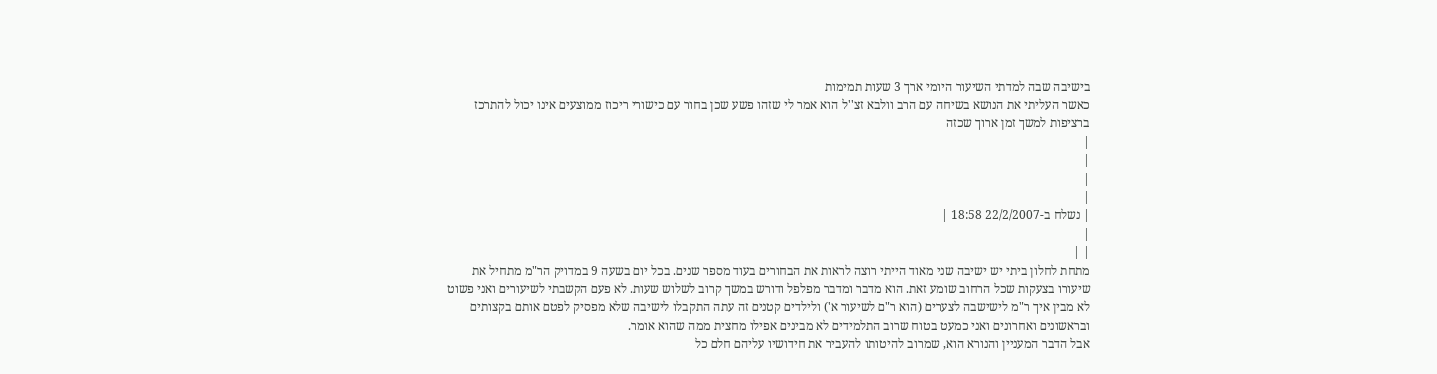בישיבה שבה למדתי השיעור היומי ארך 3 שעות תמימות
כאשר העליתי את הנושא בשיחה עם הרב וולבא זצ''ל הוא אמר לי שזהו פשע שכן בחור עם כישורי ריכוז ממוצעים אינו יכול להתרכז ברציפות למשך זמן ארוך שכזה
|
|
|
|
| נשלח ב-22/2/2007 18:58 |
|
| |
מתחת לחלון ביתי יש ישיבה שני מאוד הייתי רוצה לראות את הבחורים בעוד מספר שנים. בכל יום בשעה 9 במדויק הר"מ מתחיל את שיעורו בצעקות שכל הרחוב שומע זאת. הוא מדבר ומדבר מפלפל ודורש במשך קרוב לשלוש שעות. לא פעם הקשבתי לשיעורים ואני פשוט לא מבין איך ר"מ לישישבה לצערים (הוא ר"ם לשיעור א') ולילדים קטנים זה עתה התקבלו לישיבה שלא מפסיק לפטם אותם בקצותים ובראשונים ואחרונים ואני כמעט בטוח שרוב התלמידים לא מבינים אפילו מחצית ממה שהוא אומר.
אבל הדבר המעניין והנורא הוא, שמרוב להיטותו להעביר את חידושיו עליהם חלם כל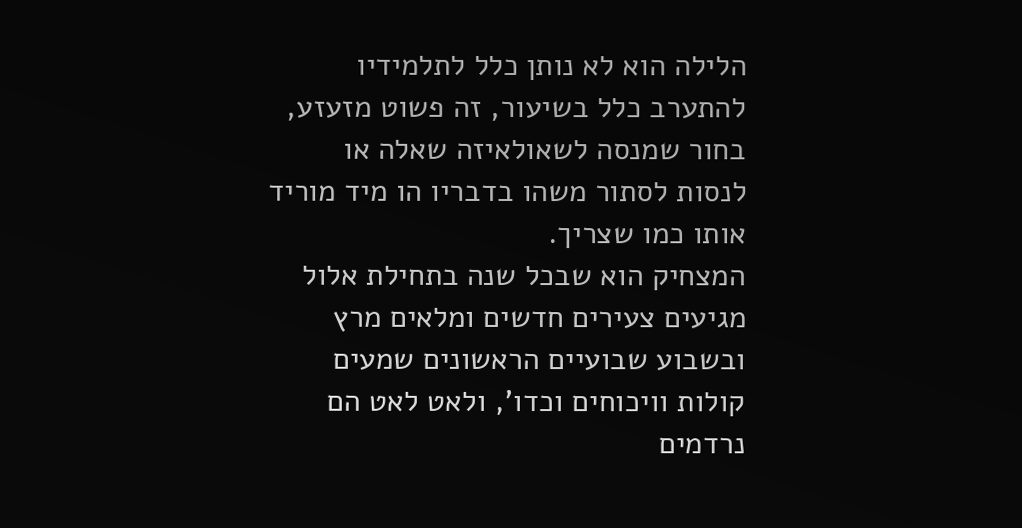הלילה הוא לא נותן כלל לתלמידיו להתערב כלל בשיעור, זה פשוט מזעזע, בחור שמנסה לשאולאיזה שאלה או לנסות לסתור משהו בדבריו הו מיד מוריד אותו כמו שצריך.
המצחיק הוא שבכל שנה בתחילת אלול מגיעים צעירים חדשים ומלאים מרץ ובשבוע שבועיים הראשונים שמעים קולות וויכוחים וכדו', ולאט לאט הם נרדמים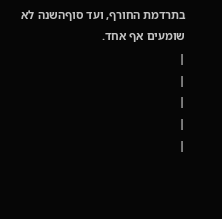בתרדמת החורף, ועד סוףהשנה לא שומעים אף אחד.
|
|
|
|
|